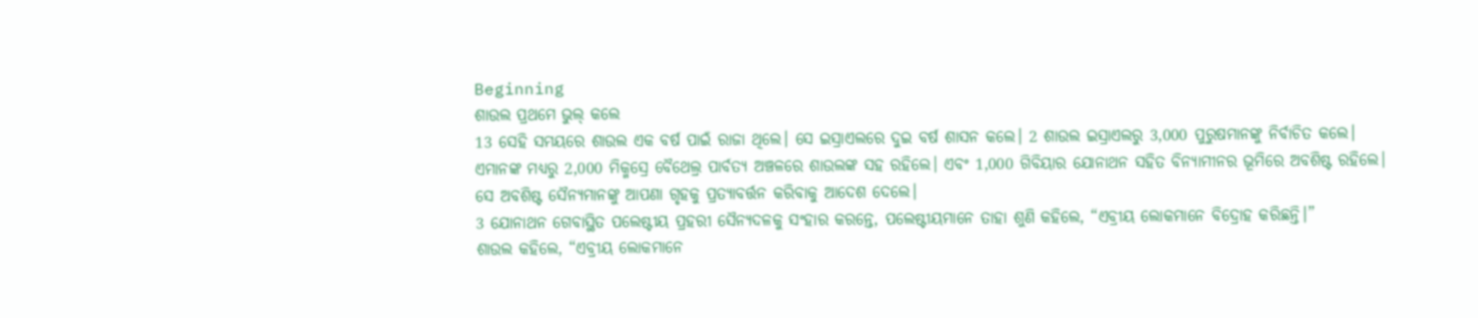Beginning
ଶାଉଲ ପ୍ରଥମେ ଭୁଲ୍ କଲେ
13 ସେହି ସମୟରେ ଶାଉଲ ଏକ ବର୍ଷ ପାଇଁ ରାଜା ଥିଲେ। ସେ ଇସ୍ରାଏଲରେ ଦୁଇ ବର୍ଷ ଶାସନ କଲେ। 2 ଶାଉଲ ଇସ୍ରାଏଲରୁ 3,000 ପୁରୁଷମାନଙ୍କୁ ନିର୍ବାଚିତ କଲେ। ଏମାନଙ୍କ ମଧ୍ୟରୁ 2,000 ମିକ୍ମସ୍ରେ ବୈଥେଲ୍ର ପାର୍ବତ୍ୟ ଅଞ୍ଚଳରେ ଶାଉଲଙ୍କ ସହ ରହିଲେ। ଏବଂ 1,000 ଗିବିୟାର ଯୋନାଥନ ସହିତ ବିନ୍ୟାମୀନର ଭୂମିରେ ଅବଶିଷ୍ଟ ରହିଲେ। ସେ ଅବଶିଷ୍ଟ ସୈନ୍ୟମାନଙ୍କୁ ଆପଣା ଗୃହକୁ ପ୍ରତ୍ୟାବର୍ତ୍ତନ କରିବାକୁ ଆଦେଶ ଦେଲେ।
3 ଯୋନାଥନ ଗେବାସ୍ଥିତ ପଲେଷ୍ଟୀୟ ପ୍ରହରୀ ସୈନ୍ୟଦଳକୁ ସଂହାର କରନ୍ତେ, ପଲେଷ୍ଟୀୟମାନେ ତାହା ଶୁଣି କହିଲେ, “ଏବ୍ରୀୟ ଲୋକମାନେ ବିଦ୍ରୋହ କରିଛନ୍ତି।”
ଶାଉଲ କହିଲେ, “ଏବ୍ରୀୟ ଲୋକମାନେ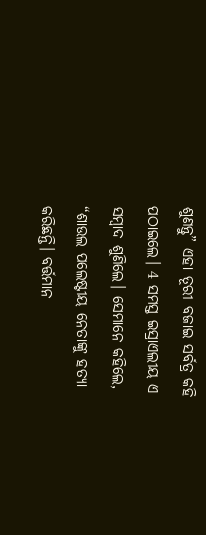ଶୁଣନ୍ତୁ” ଏହା ତୂରୀ ବଜାଇ ସର୍ବତ୍ର କହି ପଠାଇଲେ। 4 ସମସ୍ତ ଇସ୍ରାଏଲୀୟ ଏ ସମ୍ବାଦ ଶୁଣିଲେ। ସେମାନେ କହିଲେ, “ଶାଉଲ ପଲେଷ୍ଟୀୟ ନେତାଙ୍କୁ ହତ୍ୟା କରିଛନ୍ତି। ବର୍ତ୍ତମାନ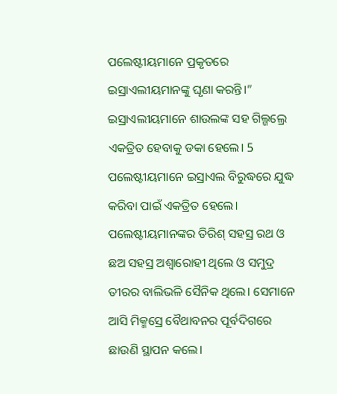ପଲେଷ୍ଟୀୟମାନେ ପ୍ରକୃତରେ ଇସ୍ରାଏଲୀୟମାନଙ୍କୁ ଘୃଣା କରନ୍ତି।”
ଇସ୍ରାଏଲୀୟମାନେ ଶାଉଲଙ୍କ ସହ ଗିଲ୍ଗଲ୍ରେ ଏକତ୍ରିତ ହେବାକୁ ଡକା ହେଲେ। 5 ପଲେଷ୍ଟୀୟମାନେ ଇସ୍ରାଏଲ ବିରୁଦ୍ଧରେ ଯୁଦ୍ଧ କରିବା ପାଇଁ ଏକତ୍ରିତ ହେଲେ। ପଲେଷ୍ଟୀୟମାନଙ୍କର ତିରିଶ୍ ସହସ୍ର ରଥ ଓ ଛଅ ସହସ୍ର ଅଶ୍ୱାରୋହୀ ଥିଲେ ଓ ସମୁଦ୍ର ତୀରର ବାଲିଭଳି ସୈନିକ ଥିଲେ। ସେମାନେ ଆସି ମିକ୍ମସ୍ରେ ବୈଥାବନର ପୂର୍ବଦିଗରେ ଛାଉଣି ସ୍ଥାପନ କଲେ।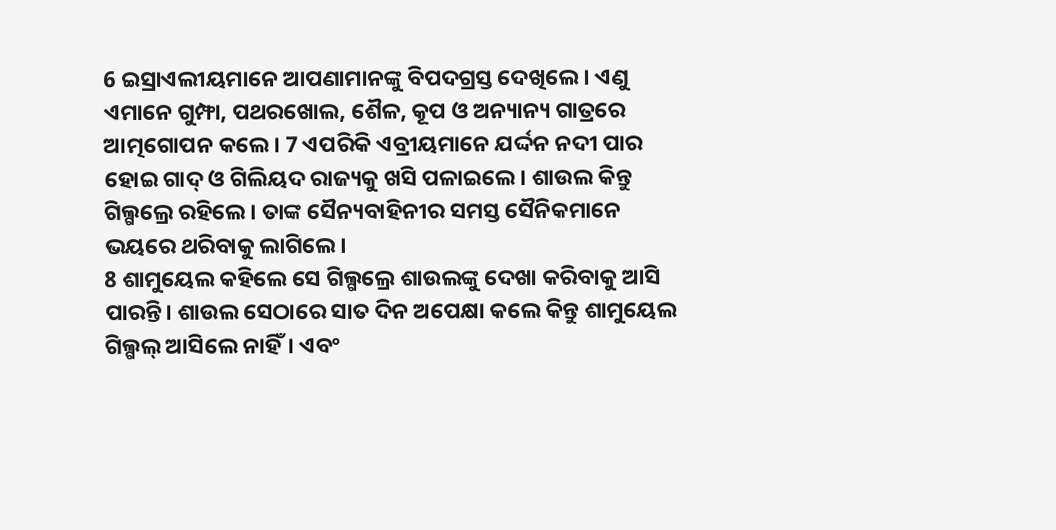6 ଇସ୍ରାଏଲୀୟମାନେ ଆପଣାମାନଙ୍କୁ ବିପଦଗ୍ରସ୍ତ ଦେଖିଲେ। ଏଣୁ ଏମାନେ ଗୁମ୍ଫା, ପଥରଖୋଲ, ଶୈଳ, କୂପ ଓ ଅନ୍ୟାନ୍ୟ ଗାତ୍ରରେ ଆତ୍ମଗୋପନ କଲେ। 7 ଏପରିକି ଏବ୍ରୀୟମାନେ ଯର୍ଦ୍ଦନ ନଦୀ ପାର ହୋଇ ଗାଦ୍ ଓ ଗିଲିୟଦ ରାଜ୍ୟକୁ ଖସି ପଳାଇଲେ। ଶାଉଲ କିନ୍ତୁ ଗିଲ୍ଗଲ୍ରେ ରହିଲେ। ତାଙ୍କ ସୈନ୍ୟବାହିନୀର ସମସ୍ତ ସୈନିକମାନେ ଭୟରେ ଥରିବାକୁ ଲାଗିଲେ।
8 ଶାମୁୟେଲ କହିଲେ ସେ ଗିଲ୍ଗଲ୍ରେ ଶାଉଲଙ୍କୁ ଦେଖା କରିବାକୁ ଆସି ପାରନ୍ତି। ଶାଉଲ ସେଠାରେ ସାତ ଦିନ ଅପେକ୍ଷା କଲେ କିନ୍ତୁ ଶାମୁୟେଲ ଗିଲ୍ଗଲ୍ ଆସିଲେ ନାହିଁ। ଏବଂ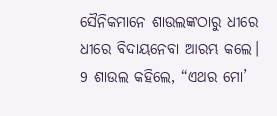ସୈନିକମାନେ ଶାଉଲଙ୍କଠାରୁ ଧୀରେ ଧୀରେ ବିଦାୟନେବା ଆରମ୍ଭ କଲେ। 9 ଶାଉଲ କହିଲେ, “ଏଥର ମୋ’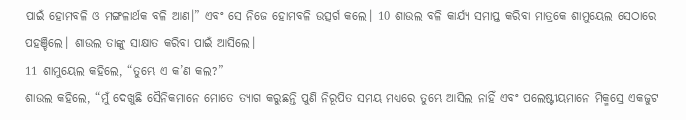ପାଇଁ ହୋମବଳି ଓ ମଙ୍ଗଳାର୍ଥକ ବଳି ଆଣ।” ଏବଂ ସେ ନିଜେ ହୋମବଳି ଉତ୍ସର୍ଗ କଲେ। 10 ଶାଉଲ ବଳି କାର୍ଯ୍ୟ ସମାପ୍ତ କରିବା ମାତ୍ରକେ ଶାମୁୟେଲ ସେଠାରେ ପହଞ୍ଚିଲେ। ଶାଉଲ ତାଙ୍କୁ ସାକ୍ଷାତ କରିବା ପାଇଁ ଆସିଲେ।
11 ଶାମୁୟେଲ କହିଲେ, “ତୁମ୍ଭେ ଏ କ’ଣ କଲ?”
ଶାଉଲ କହିଲେ, “ମୁଁ ଦେଖୁଛି ସୈନିକମାନେ ମୋତେ ତ୍ୟାଗ କରୁଛନ୍ତି ପୁଣି ନିରୂପିତ ସମୟ ମଧ୍ୟରେ ତୁମ୍ଭେ ଆସିଲ ନାହିଁ ଏବଂ ପଲେଷ୍ଟୀୟମାନେ ମିକ୍ମସ୍ରେ ଏକଜୁଟ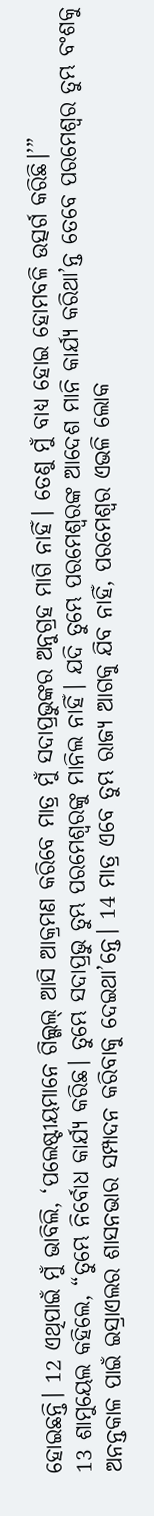ହୋଇଛନ୍ତି। 12 ଏଥିପାଇଁ ମୁଁ ଭାବିଲି, ‘ପଲେଷ୍ଟୀୟମାନେ ଗିଲ୍ଗଲ୍ ଆସି ଆକ୍ରମଣ କରିବେ ମାତ୍ର ମୁଁ ସଦାପ୍ରଭୁଙ୍କର ଅନୁଗ୍ରହ ମାଗି ନାହିଁ। ତେଣୁ ମୁଁ ବାଧ୍ୟ ହୋଇ ହୋମବଳି ଉତ୍ସର୍ଗ କରିଛି।’”
13 ଶାମୁୟେଲ କହିଲେ, “ତୁମ୍ଭେ ନିର୍ବୋଧ କାର୍ଯ୍ୟ କରିଛ। ତୁମ୍ଭେ ସଦାପ୍ରଭୁ ତୁମ୍ଭ ପରମେଶ୍ୱରଙ୍କୁ ମାନିଲ ନାହିଁ। ଯଦି ତୁମ୍ଭେ ପରମେଶ୍ୱରଙ୍କ ଆଦେଶ ମାନି କାର୍ଯ୍ୟ କରିଥା’ନ୍ତ ତେବେ ପରମେଶ୍ୱର ତୁମ୍ଭ ବଂଶକୁ ଅନନ୍ତକାଳ ପାଇଁ ଇସ୍ରାଏଲର ଶାସନଭାର ସମ୍ପାଦନ କରିବାକୁ ଦେଇଥା’ନ୍ତେ। 14 ମାତ୍ର ଏବେ ତୁମ୍ଭ ରାଜ୍ୟ ଆଗକୁ ଯିବ ନାହିଁ, ପରମେଶ୍ୱର ଏଭଳି ଲୋକ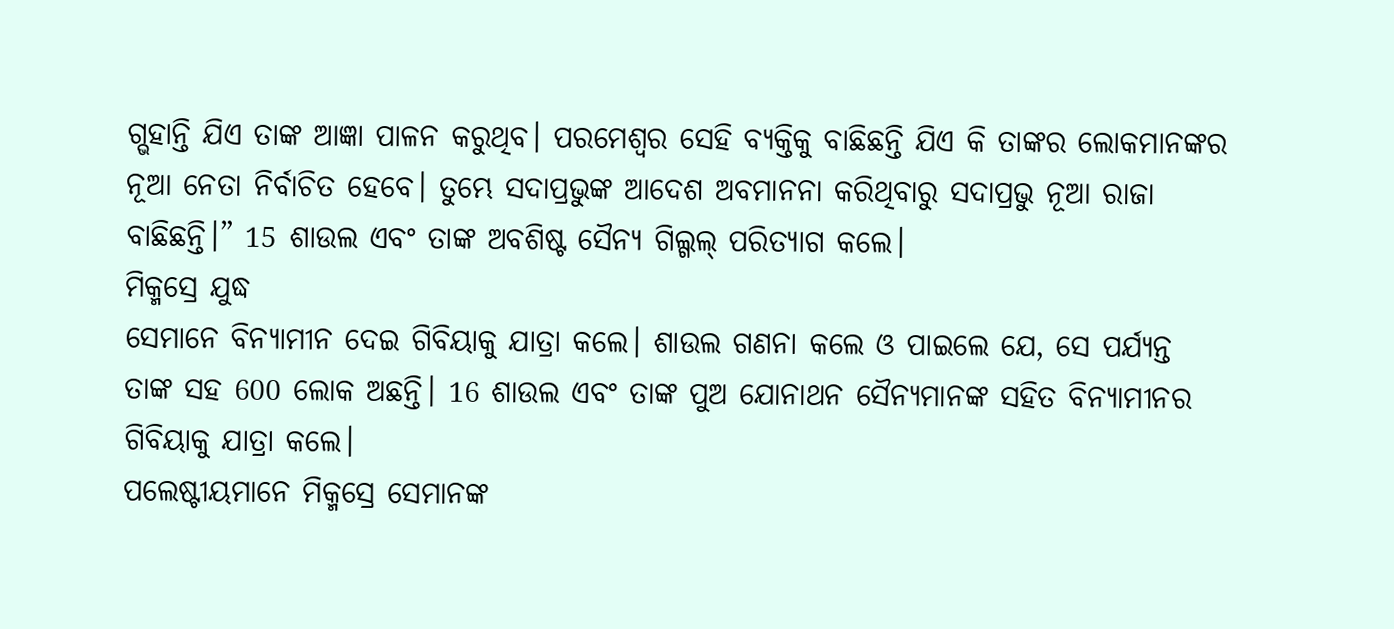ଗ୍ଭହାନ୍ତି ଯିଏ ତାଙ୍କ ଆଜ୍ଞା ପାଳନ କରୁଥିବ। ପରମେଶ୍ୱର ସେହି ବ୍ୟକ୍ତିକୁ ବାଛିଛନ୍ତି ଯିଏ କି ତାଙ୍କର ଲୋକମାନଙ୍କର ନୂଆ ନେତା ନିର୍ବାଚିତ ହେବେ। ତୁମ୍ଭେ ସଦାପ୍ରଭୁଙ୍କ ଆଦେଶ ଅବମାନନା କରିଥିବାରୁ ସଦାପ୍ରଭୁ ନୂଆ ରାଜା ବାଛିଛନ୍ତି।” 15 ଶାଉଲ ଏବଂ ତାଙ୍କ ଅବଶିଷ୍ଟ ସୈନ୍ୟ ଗିଲ୍ଗଲ୍ ପରିତ୍ୟାଗ କଲେ।
ମିକ୍ମସ୍ରେ ଯୁଦ୍ଧ
ସେମାନେ ବିନ୍ୟାମୀନ ଦେଇ ଗିବିୟାକୁ ଯାତ୍ରା କଲେ। ଶାଉଲ ଗଣନା କଲେ ଓ ପାଇଲେ ଯେ, ସେ ପର୍ଯ୍ୟନ୍ତ ତାଙ୍କ ସହ 600 ଲୋକ ଅଛନ୍ତି। 16 ଶାଉଲ ଏବଂ ତାଙ୍କ ପୁଅ ଯୋନାଥନ ସୈନ୍ୟମାନଙ୍କ ସହିତ ବିନ୍ୟାମୀନର ଗିବିୟାକୁ ଯାତ୍ରା କଲେ।
ପଲେଷ୍ଟୀୟମାନେ ମିକ୍ମସ୍ରେ ସେମାନଙ୍କ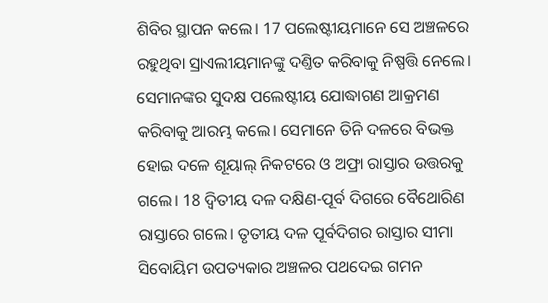ଶିବିର ସ୍ଥାପନ କଲେ। 17 ପଲେଷ୍ଟୀୟମାନେ ସେ ଅଞ୍ଚଳରେ ରହୁଥିବା ସ୍ରାଏଲୀୟମାନଙ୍କୁ ଦଣ୍ତିତ କରିବାକୁ ନିଷ୍ପତ୍ତି ନେଲେ। ସେମାନଙ୍କର ସୁଦକ୍ଷ ପଲେଷ୍ଟୀୟ ଯୋଦ୍ଧାଗଣ ଆକ୍ରମଣ କରିବାକୁ ଆରମ୍ଭ କଲେ। ସେମାନେ ତିନି ଦଳରେ ବିଭକ୍ତ ହୋଇ ଦଳେ ଶୂୟାଲ୍ ନିକଟରେ ଓ ଅଫ୍ରା ରାସ୍ତାର ଉତ୍ତରକୁ ଗଲେ। 18 ଦ୍ୱିତୀୟ ଦଳ ଦକ୍ଷିଣ-ପୂର୍ବ ଦିଗରେ ବୈଥୋରିଣ ରାସ୍ତାରେ ଗଲେ। ତୃତୀୟ ଦଳ ପୂର୍ବଦିଗର ରାସ୍ତାର ସୀମା ସିବୋୟିମ ଉପତ୍ୟକାର ଅଞ୍ଚଳର ପଥଦେଇ ଗମନ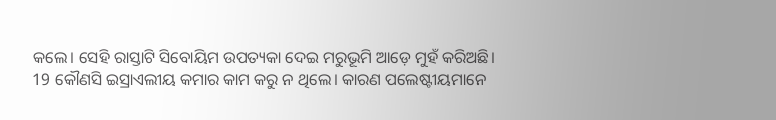କଲେ। ସେହି ରାସ୍ତାଟି ସିବୋୟିମ ଉପତ୍ୟକା ଦେଇ ମରୁଭୂମି ଆଡ଼େ ମୁହଁ କରିଅଛି।
19 କୌଣସି ଇସ୍ରାଏଲୀୟ କମାର କାମ କରୁ ନ ଥିଲେ। କାରଣ ପଲେଷ୍ଟୀୟମାନେ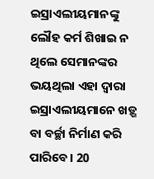ଇସ୍ରାଏଲୀୟମାନଙ୍କୁ ଲୌହ କର୍ମ ଶିଖାଇ ନ ଥିଲେ ସେମାନଙ୍କର ଭୟଥିଲା ଏହା ଦ୍ୱାରା ଇସ୍ରାଏଲୀୟମାନେ ଖଡ଼୍ଗ ବା ବର୍ଚ୍ଛା ନିର୍ମାଣ କରି ପାରିବେ। 20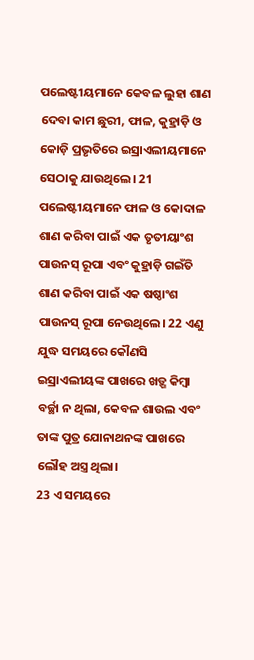ପଲେଷ୍ଟୀୟମାନେ କେବଳ ଲୁହା ଶାଣ ଦେବା କାମ ଛୁରୀ, ଫାଳ, କୁହ୍ରାଡ଼ି ଓ କୋଡ଼ି ପ୍ରଭୃତିରେ ଇସ୍ରାଏଲୀୟମାନେ ସେଠାକୁ ଯାଉଥିଲେ। 21 ପଲେଷ୍ଟୀୟମାନେ ଫାଳ ଓ କୋଦାଳ ଶାଣ କରିବା ପାଇଁ ଏକ ତୃତୀୟାଂଶ ପାଉନସ୍ ରୂପା ଏବଂ କୁହ୍ରାଡ଼ି ଗଇଁତି ଶାଣ କରିବା ପାଇଁ ଏକ ଷଷ୍ଠାଂଶ ପାଉନସ୍ ରୂପା ନେଉଥିଲେ। 22 ଏଣୁ ଯୁଦ୍ଧ ସମୟରେ କୌଣସି ଇସ୍ରାଏଲୀୟଙ୍କ ପାଖରେ ଖଡ଼୍ଗ କିମ୍ବା ବର୍ଚ୍ଛା ନ ଥିଲା, କେବଳ ଶାଉଲ ଏବଂ ତାଙ୍କ ପୁତ୍ର ଯୋନାଥନଙ୍କ ପାଖରେ ଲୌହ ଅସ୍ତ୍ର ଥିଲା।
23 ଏ ସମୟରେ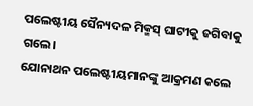ପଲେଷ୍ଟୀୟ ସୈନ୍ୟଦଳ ମିକ୍ମସ୍ ଘାଟୀକୁ ଜଗିବାକୁ ଗଲେ।
ଯୋନାଥନ ପଲେଷ୍ଟୀୟମାନଙ୍କୁ ଆକ୍ରମଣ କଲେ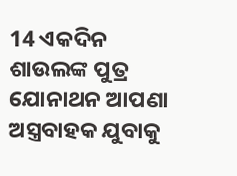14 ଏକଦିନ ଶାଉଲଙ୍କ ପୁତ୍ର ଯୋନାଥନ ଆପଣା ଅସ୍ତ୍ରବାହକ ଯୁବାକୁ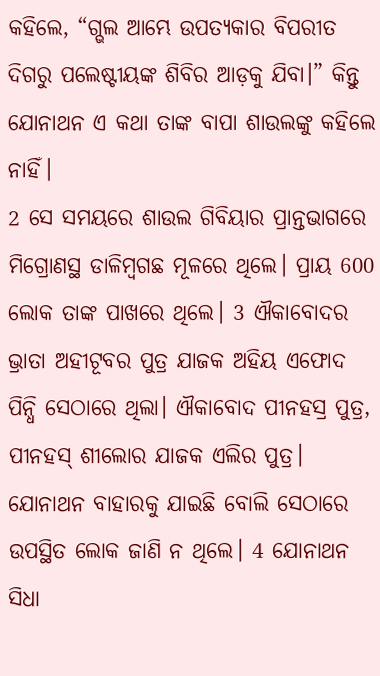କହିଲେ, “ଗ୍ଭଲ ଆମ୍ଭେ ଉପତ୍ୟକାର ବିପରୀତ ଦିଗରୁ ପଲେଷ୍ଟୀୟଙ୍କ ଶିବିର ଆଡ଼କୁ ଯିବା।” କିନ୍ତୁ ଯୋନାଥନ ଏ କଥା ତାଙ୍କ ବାପା ଶାଉଲଙ୍କୁ କହିଲେ ନାହିଁ।
2 ସେ ସମୟରେ ଶାଉଲ ଗିବିୟାର ପ୍ରାନ୍ତଭାଗରେ ମିଗ୍ରୋଣସ୍ଥ ଡାଳିମ୍ବଗଛ ମୂଳରେ ଥିଲେ। ପ୍ରାୟ 600 ଲୋକ ତାଙ୍କ ପାଖରେ ଥିଲେ। 3 ଐକାବୋଦର ଭ୍ରାତା ଅହୀଟୂବର ପୁତ୍ର ଯାଜକ ଅହିୟ ଏଫୋଦ ପିନ୍ଧି ସେଠାରେ ଥିଲା। ଐକାବୋଦ ପୀନହସ୍ର ପୁତ୍ର, ପୀନହସ୍ ଶୀଲୋର ଯାଜକ ଏଲିର ପୁତ୍ର।
ଯୋନାଥନ ବାହାରକୁ ଯାଇଛି ବୋଲି ସେଠାରେ ଉପସ୍ଥିତ ଲୋକ ଜାଣି ନ ଥିଲେ। 4 ଯୋନାଥନ ସିଧା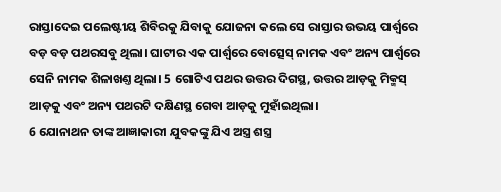ରାସ୍ତାଦେଇ ପଲେଷ୍ଟୀୟ ଶିବିରକୁ ଯିବାକୁ ଯୋଜନା କଲେ ସେ ରାସ୍ତାର ଉଭୟ ପାର୍ଶ୍ୱରେ ବଡ଼ ବଡ଼ ପଥରସବୁ ଥିଲା। ଘାଟୀର ଏକ ପାର୍ଶ୍ୱରେ ବୋତ୍ସେସ୍ ନାମକ ଏବଂ ଅନ୍ୟ ପାର୍ଶ୍ୱରେ ସେନି ନାମକ ଶିଳାଖଣ୍ତ ଥିଲା। 5 ଗୋଟିଏ ପଥର ଉତ୍ତର ଦିଗସ୍ଥ, ଉତ୍ତର ଆଡ଼କୁ ମିକ୍ମସ୍ ଆଡ଼କୁ ଏବଂ ଅନ୍ୟ ପଥରଟି ଦକ୍ଷିଣସ୍ଥ ଗେବା ଆଡ଼କୁ ମୁହାଁଇଥିଲା।
6 ଯୋନାଥନ ତାଙ୍କ ଆଜ୍ଞାକାରୀ ଯୁବକଙ୍କୁ ଯିଏ ଅସ୍ତ୍ର ଶସ୍ତ୍ର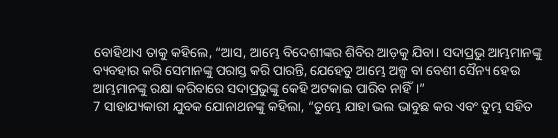ବୋହିଥାଏ ତାକୁ କହିଲେ, “ଆସ, ଆମ୍ଭେ ବିଦେଶୀଙ୍କର ଶିବିର ଆଡ଼କୁ ଯିବା। ସଦାପ୍ରଭୁ ଆମ୍ଭମାନଙ୍କୁ ବ୍ୟବହାର କରି ସେମାନଙ୍କୁ ପରାସ୍ତ କରି ପାରନ୍ତି, ଯେହେତୁ ଆମ୍ଭେ ଅଳ୍ପ ବା ବେଶୀ ସୈନ୍ୟ ହେଉ ଆମ୍ଭମାନଙ୍କୁ ରକ୍ଷା କରିବାରେ ସଦାପ୍ରଭୁଙ୍କୁ କେହି ଅଟକାଇ ପାରିବ ନାହିଁ।”
7 ସାହାଯ୍ୟକାରୀ ଯୁବକ ଯୋନାଥନଙ୍କୁ କହିଲା, “ତୁମ୍ଭେ ଯାହା ଭଲ ଭାବୁଛ କର ଏବଂ ତୁମ୍ଭ ସହିତ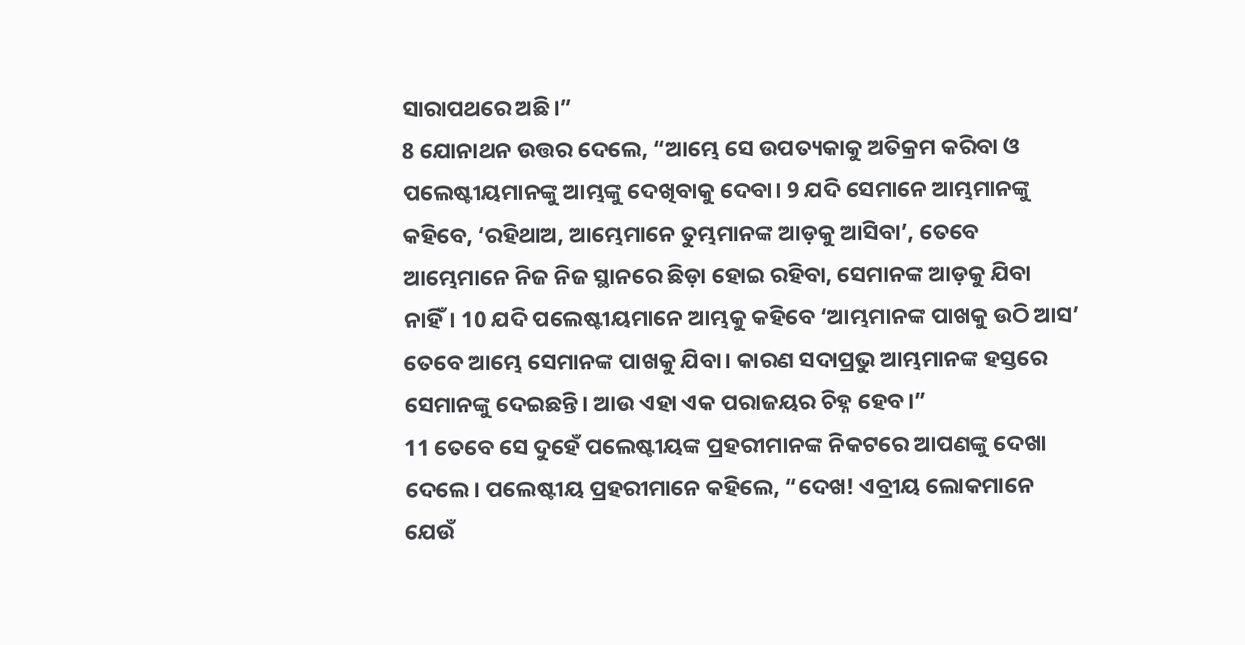ସାରାପଥରେ ଅଛି।”
8 ଯୋନାଥନ ଉତ୍ତର ଦେଲେ, “ଆମ୍ଭେ ସେ ଉପତ୍ୟକାକୁ ଅତିକ୍ରମ କରିବା ଓ ପଲେଷ୍ଟୀୟମାନଙ୍କୁ ଆମ୍ଭଙ୍କୁ ଦେଖିବାକୁ ଦେବା। 9 ଯଦି ସେମାନେ ଆମ୍ଭମାନଙ୍କୁ କହିବେ, ‘ରହିଥାଅ, ଆମ୍ଭେମାନେ ତୁମ୍ଭମାନଙ୍କ ଆଡ଼କୁ ଆସିବା’, ତେବେ ଆମ୍ଭେମାନେ ନିଜ ନିଜ ସ୍ଥାନରେ ଛିଡ଼ା ହୋଇ ରହିବା, ସେମାନଙ୍କ ଆଡ଼କୁ ଯିବା ନାହିଁ। 10 ଯଦି ପଲେଷ୍ଟୀୟମାନେ ଆମ୍ଭକୁ କହିବେ ‘ଆମ୍ଭମାନଙ୍କ ପାଖକୁ ଉଠି ଆସ’ ତେବେ ଆମ୍ଭେ ସେମାନଙ୍କ ପାଖକୁ ଯିବା। କାରଣ ସଦାପ୍ରଭୁ ଆମ୍ଭମାନଙ୍କ ହସ୍ତରେ ସେମାନଙ୍କୁ ଦେଇଛନ୍ତି। ଆଉ ଏହା ଏକ ପରାଜୟର ଚିହ୍ନ ହେବ।”
11 ତେବେ ସେ ଦୁହେଁ ପଲେଷ୍ଟୀୟଙ୍କ ପ୍ରହରୀମାନଙ୍କ ନିକଟରେ ଆପଣଙ୍କୁ ଦେଖା ଦେଲେ। ପଲେଷ୍ଟୀୟ ପ୍ରହରୀମାନେ କହିଲେ, “ଦେଖ! ଏବ୍ରୀୟ ଲୋକମାନେ ଯେଉଁ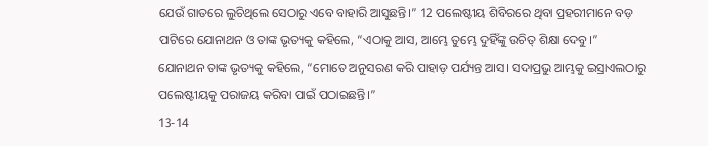ଯେଉଁ ଗାତରେ ଲୁଚିଥିଲେ ସେଠାରୁ ଏବେ ବାହାରି ଆସୁଛନ୍ତି।” 12 ପଲେଷ୍ଟୀୟ ଶିବିରରେ ଥିବା ପ୍ରହରୀମାନେ ବଡ଼ ପାଟିରେ ଯୋନାଥନ ଓ ତାଙ୍କ ଭୃତ୍ୟକୁ କହିଲେ, “ଏଠାକୁ ଆସ, ଆମ୍ଭେ ତୁମ୍ଭେ ଦୁହିଁଙ୍କୁ ଉଚିତ୍ ଶିକ୍ଷା ଦେବୁ।”
ଯୋନାଥନ ତାଙ୍କ ଭୃତ୍ୟକୁ କହିଲେ, “ମୋତେ ଅନୁସରଣ କରି ପାହାଡ଼ ପର୍ଯ୍ୟନ୍ତ ଆସ। ସଦାପ୍ରଭୁ ଆମ୍ଭକୁ ଇସ୍ରାଏଲଠାରୁ ପଲେଷ୍ଟୀୟକୁ ପରାଜୟ କରିବା ପାଇଁ ପଠାଇଛନ୍ତି।”
13-14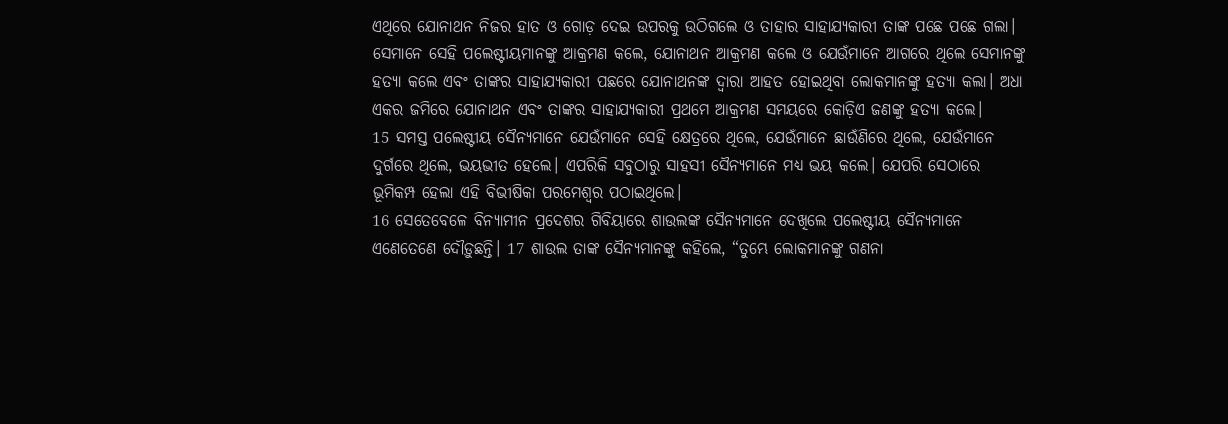ଏଥିରେ ଯୋନାଥନ ନିଜର ହାତ ଓ ଗୋଡ଼ ଦେଇ ଉପରକୁ ଉଠିଗଲେ ଓ ତାହାର ସାହାଯ୍ୟକାରୀ ତାଙ୍କ ପଛେ ପଛେ ଗଲା। ସେମାନେ ସେହି ପଲେଷ୍ଟୀୟମାନଙ୍କୁ ଆକ୍ରମଣ କଲେ, ଯୋନାଥନ ଆକ୍ରମଣ କଲେ ଓ ଯେଉଁମାନେ ଆଗରେ ଥିଲେ ସେମାନଙ୍କୁ ହତ୍ୟା କଲେ ଏବଂ ତାଙ୍କର ସାହାଯ୍ୟକାରୀ ପଛରେ ଯୋନାଥନଙ୍କ ଦ୍ୱାରା ଆହତ ହୋଇଥିବା ଲୋକମାନଙ୍କୁ ହତ୍ୟା କଲା। ଅଧା ଏକର ଜମିରେ ଯୋନାଥନ ଏବଂ ତାଙ୍କର ସାହାଯ୍ୟକାରୀ ପ୍ରଥମେ ଆକ୍ରମଣ ସମୟରେ କୋଡ଼ିଏ ଜଣଙ୍କୁ ହତ୍ୟା କଲେ।
15 ସମସ୍ତ ପଲେଷ୍ଟୀୟ ସୈନ୍ୟମାନେ ଯେଉଁମାନେ ସେହି କ୍ଷେତ୍ରରେ ଥିଲେ, ଯେଉଁମାନେ ଛାଉଁଣିରେ ଥିଲେ, ଯେଉଁମାନେ ଦୁର୍ଗରେ ଥିଲେ, ଭୟଭୀତ ହେଲେ। ଏପରିକି ସବୁଠାରୁ ସାହସୀ ସୈନ୍ୟମାନେ ମଧ୍ୟ ଭୟ କଲେ। ଯେପରି ସେଠାରେ ଭୂମିକମ୍ପ ହେଲା ଏହି ବିଭୀଷିକା ପରମେଶ୍ୱର ପଠାଇଥିଲେ।
16 ସେତେବେଳେ ବିନ୍ୟାମୀନ ପ୍ରଦେଶର ଗିବିୟାରେ ଶାଉଲଙ୍କ ସୈନ୍ୟମାନେ ଦେଖିଲେ ପଲେଷ୍ଟୀୟ ସୈନ୍ୟମାନେ ଏଣେତେଣେ ଦୌଡ଼ୁଛନ୍ତି। 17 ଶାଉଲ ତାଙ୍କ ସୈନ୍ୟମାନଙ୍କୁ କହିଲେ, “ତୁମ୍ଭେ ଲୋକମାନଙ୍କୁ ଗଣନା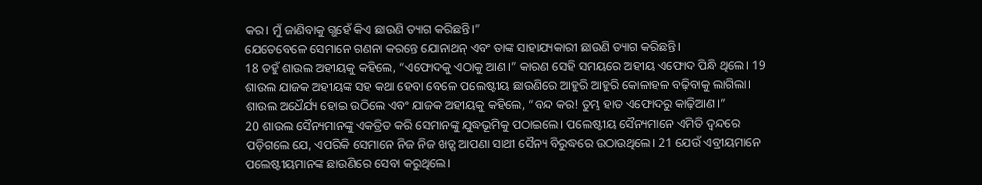କର। ମୁଁ ଜାଣିବାକୁ ଗ୍ଭହେଁ କିଏ ଛାଉଣି ତ୍ୟାଗ କରିଛନ୍ତି।”
ଯେତେବେଳେ ସେମାନେ ଗଣନା କରନ୍ତେ ଯୋନାଥନ୍ ଏବଂ ତାଙ୍କ ସାହାଯ୍ୟକାରୀ ଛାଉଣି ତ୍ୟାଗ କରିଛନ୍ତି।
18 ତହୁଁ ଶାଉଲ ଅହୀୟକୁ କହିଲେ, “ଏଫୋଦକୁ ଏଠାକୁ ଆଣ।” କାରଣ ସେହି ସମୟରେ ଅହୀୟ ଏଫୋଦ ପିନ୍ଧି ଥିଲେ। 19 ଶାଉଲ ଯାଜକ ଅହୀୟଙ୍କ ସହ କଥା ହେବା ବେଳେ ପଲେଷ୍ଟୀୟ ଛାଉଣିରେ ଆହୁରି ଆହୁରି କୋଳାହଳ ବଢ଼ିବାକୁ ଲାଗିଲା। ଶାଉଲ ଅଧୈର୍ଯ୍ୟ ହୋଇ ଉଠିଲେ ଏବଂ ଯାଜକ ଅହୀୟକୁ କହିଲେ, “ବନ୍ଦ କର! ତୁମ୍ଭ ହାତ ଏଫୋଦରୁ କାଢ଼ିଆଣ।”
20 ଶାଉଲ ସୈନ୍ୟମାନଙ୍କୁ ଏକତ୍ରିତ କରି ସେମାନଙ୍କୁ ଯୁଦ୍ଧଭୂମିକୁ ପଠାଇଲେ। ପଲେଷ୍ଟୀୟ ସୈନ୍ୟମାନେ ଏମିତି ଦ୍ୱନ୍ଦରେ ପଡ଼ିଗଲେ ଯେ, ଏପରିକି ସେମାନେ ନିଜ ନିଜ ଖଡ଼୍ଗ ଆପଣା ସାଥୀ ସୈନ୍ୟ ବିରୁଦ୍ଧରେ ଉଠାଉଥିଲେ। 21 ଯେଉଁ ଏବ୍ରୀୟମାନେ ପଲେଷ୍ଟୀୟମାନଙ୍କ ଛାଉଣିରେ ସେବା କରୁଥିଲେ।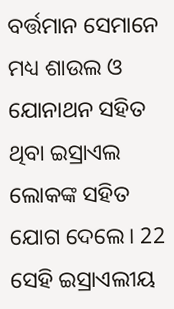ବର୍ତ୍ତମାନ ସେମାନେ ମଧ୍ୟ ଶାଉଲ ଓ ଯୋନାଥନ ସହିତ ଥିବା ଇସ୍ରାଏଲ ଲୋକଙ୍କ ସହିତ ଯୋଗ ଦେଲେ। 22 ସେହି ଇସ୍ରାଏଲୀୟ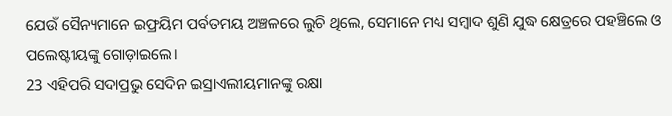ଯେଉଁ ସୈନ୍ୟମାନେ ଇଫ୍ରୟିମ ପର୍ବତମୟ ଅଞ୍ଚଳରେ ଲୁଚି ଥିଲେ, ସେମାନେ ମଧ୍ୟ ସମ୍ବାଦ ଶୁଣି ଯୁଦ୍ଧ କ୍ଷେତ୍ରରେ ପହଞ୍ଚିଲେ ଓ ପଲେଷ୍ଟୀୟଙ୍କୁ ଗୋଡ଼ାଇଲେ।
23 ଏହିପରି ସଦାପ୍ରଭୁ ସେଦିନ ଇସ୍ରାଏଲୀୟମାନଙ୍କୁ ରକ୍ଷା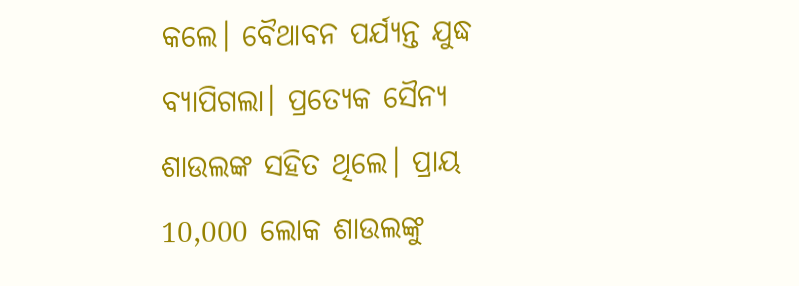କଲେ। ବୈଥାବନ ପର୍ଯ୍ୟନ୍ତ ଯୁଦ୍ଧ ବ୍ୟାପିଗଲା। ପ୍ରତ୍ୟେକ ସୈନ୍ୟ ଶାଉଲଙ୍କ ସହିତ ଥିଲେ। ପ୍ରାୟ 10,000 ଲୋକ ଶାଉଲଙ୍କୁ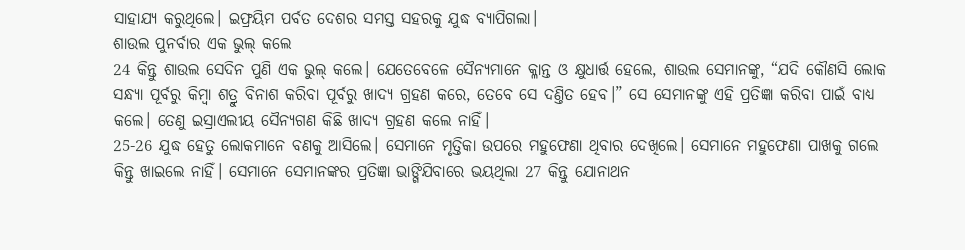ସାହାଯ୍ୟ କରୁଥିଲେ। ଇଫ୍ରୟିମ ପର୍ବତ ଦେଶର ସମସ୍ତ ସହରକୁ ଯୁଦ୍ଧ ବ୍ୟାପିଗଲା।
ଶାଉଲ ପୁନର୍ବାର ଏକ ଭୁଲ୍ କଲେ
24 କିନ୍ତୁ ଶାଉଲ ସେଦିନ ପୁଣି ଏକ ଭୁଲ୍ କଲେ। ଯେତେବେଳେ ସୈନ୍ୟମାନେ କ୍ଳାନ୍ତ ଓ କ୍ଷୁଧାର୍ତ୍ତ ହେଲେ, ଶାଉଲ ସେମାନଙ୍କୁ, “ଯଦି କୌଣସି ଲୋକ ସନ୍ଧ୍ୟା ପୂର୍ବରୁ କିମ୍ବା ଶତ୍ରୁ ବିନାଶ କରିବା ପୂର୍ବରୁ ଖାଦ୍ୟ ଗ୍ରହଣ କରେ, ତେବେ ସେ ଦଣ୍ତିତ ହେବ।” ସେ ସେମାନଙ୍କୁ ଏହି ପ୍ରତିଜ୍ଞା କରିବା ପାଇଁ ବାଧ୍ୟ କଲେ। ତେଣୁ ଇସ୍ରାଏଲୀୟ ସୈନ୍ୟଗଣ କିଛି ଖାଦ୍ୟ ଗ୍ରହଣ କଲେ ନାହିଁ।
25-26 ଯୁଦ୍ଧ ହେତୁ ଲୋକମାନେ ବଣକୁ ଆସିଲେ। ସେମାନେ ମୃତ୍ତିକା ଉପରେ ମହୁଫେଣା ଥିବାର ଦେଖିଲେ। ସେମାନେ ମହୁଫେଣା ପାଖକୁ ଗଲେ କିନ୍ତୁ ଖାଇଲେ ନାହିଁ। ସେମାନେ ସେମାନଙ୍କର ପ୍ରତିଜ୍ଞା ଭାଙ୍ଗିଯିବାରେ ଭୟଥିଲା 27 କିନ୍ତୁ ଯୋନାଥନ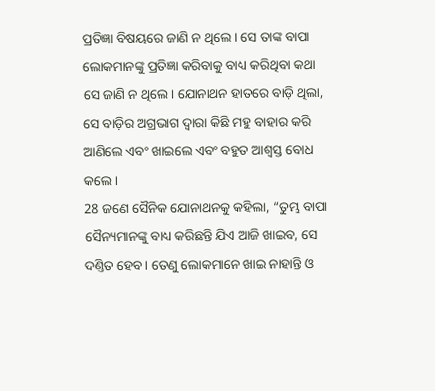ପ୍ରତିଜ୍ଞା ବିଷୟରେ ଜାଣି ନ ଥିଲେ। ସେ ତାଙ୍କ ବାପା ଲୋକମାନଙ୍କୁ ପ୍ରତିଜ୍ଞା କରିବାକୁ ବାଧ୍ୟ କରିଥିବା କଥା ସେ ଜାଣି ନ ଥିଲେ। ଯୋନାଥନ ହାତରେ ବାଡ଼ି ଥିଲା, ସେ ବାଡ଼ିର ଅଗ୍ରଭାଗ ଦ୍ୱାରା କିଛି ମହୁ ବାହାର କରି ଆଣିଲେ ଏବଂ ଖାଇଲେ ଏବଂ ବହୁତ ଆଶ୍ୱସ୍ତ ବୋଧ କଲେ।
28 ଜଣେ ସୈନିକ ଯୋନାଥନକୁ କହିଲା, “ତୁମ୍ଭ ବାପା ସୈନ୍ୟମାନଙ୍କୁ ବାଧ୍ୟ କରିଛନ୍ତି ଯିଏ ଆଜି ଖାଇବ, ସେ ଦଣ୍ତିତ ହେବ। ତେଣୁ ଲୋକମାନେ ଖାଇ ନାହାନ୍ତି ଓ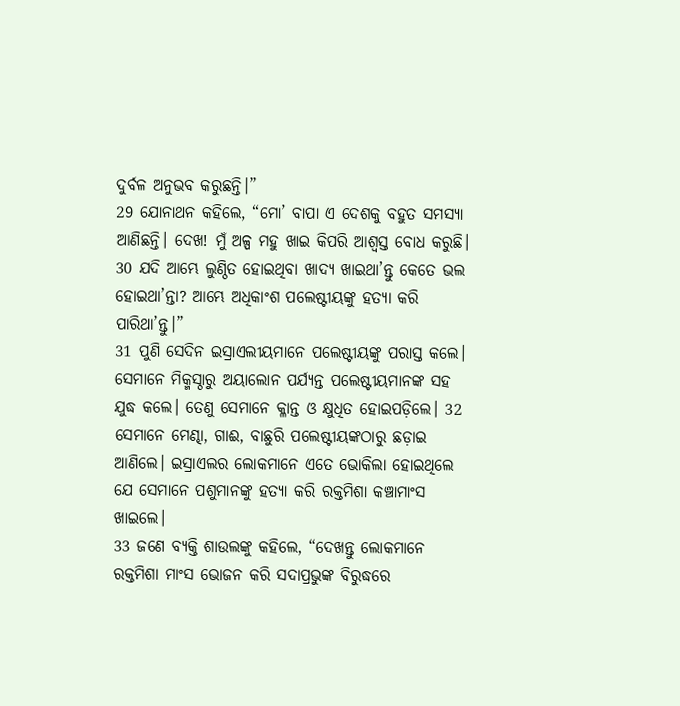ଦୁର୍ବଳ ଅନୁଭବ କରୁଛନ୍ତି।”
29 ଯୋନାଥନ କହିଲେ, “ମୋ’ ବାପା ଏ ଦେଶକୁ ବହୁତ ସମସ୍ୟା ଆଣିଛନ୍ତି। ଦେଖ! ମୁଁ ଅଳ୍ପ ମହୁ ଖାଇ କିପରି ଆଶ୍ୱସ୍ତ ବୋଧ କରୁଛି। 30 ଯଦି ଆମ୍ଭେ ଲୁଣ୍ଠିତ ହୋଇଥିବା ଖାଦ୍ୟ ଖାଇଥା’ନ୍ତୁ କେତେ ଭଲ ହୋଇଥା’ନ୍ତା? ଆମ୍ଭେ ଅଧିକାଂଶ ପଲେଷ୍ଟୀୟଙ୍କୁ ହତ୍ୟା କରି ପାରିଥା’ନ୍ତୁ।”
31 ପୁଣି ସେଦିନ ଇସ୍ରାଏଲୀୟମାନେ ପଲେଷ୍ଟୀୟଙ୍କୁ ପରାସ୍ତ କଲେ। ସେମାନେ ମିକ୍ମସ୍ଠାରୁ ଅୟାଲୋନ ପର୍ଯ୍ୟନ୍ତ ପଲେଷ୍ଟୀୟମାନଙ୍କ ସହ ଯୁଦ୍ଧ କଲେ। ତେଣୁ ସେମାନେ କ୍ଳାନ୍ତ ଓ କ୍ଷୁଧିତ ହୋଇପଡ଼ିଲେ। 32 ସେମାନେ ମେଣ୍ଢା, ଗାଈ, ବାଛୁରି ପଲେଷ୍ଟୀୟଙ୍କଠାରୁ ଛଡ଼ାଇ ଆଣିଲେ। ଇସ୍ରାଏଲର ଲୋକମାନେ ଏତେ ଭୋକିଲା ହୋଇଥିଲେ ଯେ ସେମାନେ ପଶୁମାନଙ୍କୁ ହତ୍ୟା କରି ରକ୍ତମିଶା କଞ୍ଚାମାଂସ ଖାଇଲେ।
33 ଜଣେ ବ୍ୟକ୍ତି ଶାଉଲଙ୍କୁ କହିଲେ, “ଦେଖନ୍ତୁ ଲୋକମାନେ ରକ୍ତମିଶା ମାଂସ ଭୋଜନ କରି ସଦାପ୍ରଭୁଙ୍କ ବିରୁଦ୍ଧରେ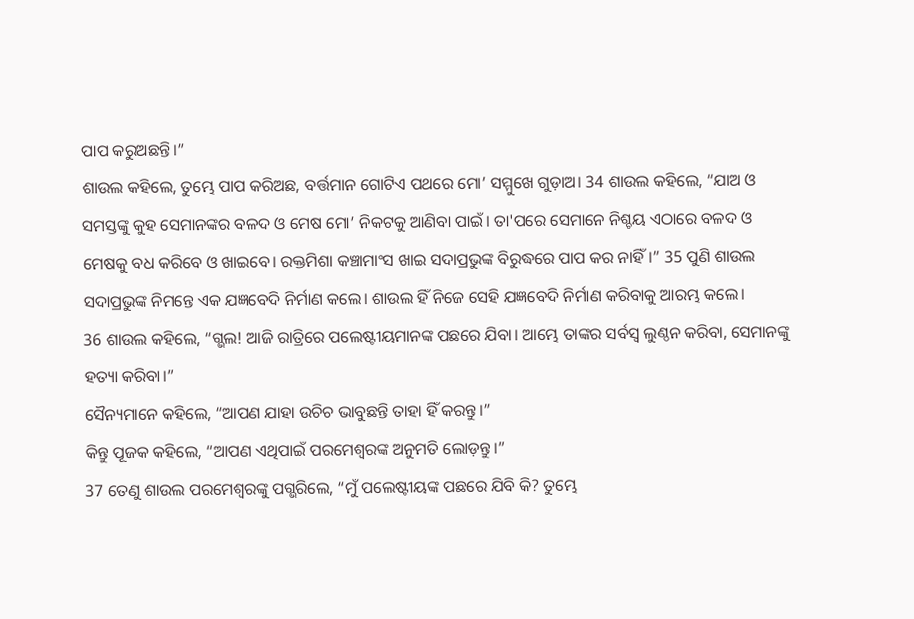ପାପ କରୁଅଛନ୍ତି।”
ଶାଉଲ କହିଲେ, ତୁମ୍ଭେ ପାପ କରିଅଛ, ବର୍ତ୍ତମାନ ଗୋଟିଏ ପଥରେ ମୋ’ ସମ୍ମୁଖେ ଗୁଡ଼ାଅ। 34 ଶାଉଲ କହିଲେ, “ଯାଅ ଓ ସମସ୍ତଙ୍କୁ କୁହ ସେମାନଙ୍କର ବଳଦ ଓ ମେଷ ମୋ’ ନିକଟକୁ ଆଣିବା ପାଇଁ। ତା'ପରେ ସେମାନେ ନିଶ୍ଚୟ ଏଠାରେ ବଳଦ ଓ ମେଷକୁ ବଧ କରିବେ ଓ ଖାଇବେ। ରକ୍ତମିଶା କଞ୍ଚାମାଂସ ଖାଇ ସଦାପ୍ରଭୁଙ୍କ ବିରୁଦ୍ଧରେ ପାପ କର ନାହିଁ।” 35 ପୁଣି ଶାଉଲ ସଦାପ୍ରଭୁଙ୍କ ନିମନ୍ତେ ଏକ ଯଜ୍ଞବେଦି ନିର୍ମାଣ କଲେ। ଶାଉଲ ହିଁ ନିଜେ ସେହି ଯଜ୍ଞବେଦି ନିର୍ମାଣ କରିବାକୁ ଆରମ୍ଭ କଲେ।
36 ଶାଉଲ କହିଲେ, “ଗ୍ଭଲ! ଆଜି ରାତ୍ରିରେ ପଲେଷ୍ଟୀୟମାନଙ୍କ ପଛରେ ଯିବା। ଆମ୍ଭେ ତାଙ୍କର ସର୍ବସ୍ୱ ଲୁଣ୍ଠନ କରିବା, ସେମାନଙ୍କୁ ହତ୍ୟା କରିବା।”
ସୈନ୍ୟମାନେ କହିଲେ, “ଆପଣ ଯାହା ଉଚିଚ ଭାବୁଛନ୍ତି ତାହା ହିଁ କରନ୍ତୁ।”
କିନ୍ତୁ ପୂଜକ କହିଲେ, “ଆପଣ ଏଥିପାଇଁ ପରମେଶ୍ୱରଙ୍କ ଅନୁମତି ଲୋଡ଼ନ୍ତୁ।”
37 ତେଣୁ ଶାଉଲ ପରମେଶ୍ୱରଙ୍କୁ ପଗ୍ଭରିଲେ, “ମୁଁ ପଲେଷ୍ଟୀୟଙ୍କ ପଛରେ ଯିବି କି? ତୁମ୍ଭେ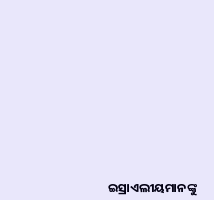ଇସ୍ରାଏଲୀୟମାନଙ୍କୁ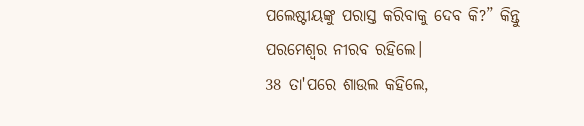ପଲେଷ୍ଟୀୟଙ୍କୁ ପରାସ୍ତ କରିବାକୁ ଦେବ କି?” କିନ୍ତୁ ପରମେଶ୍ୱର ନୀରବ ରହିଲେ।
38 ତା'ପରେ ଶାଉଲ କହିଲେ,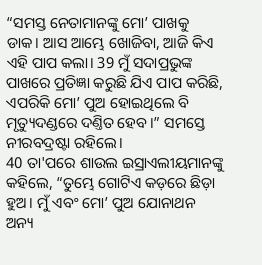“ସମସ୍ତ ନେତାମାନଙ୍କୁ ମୋ’ ପାଖକୁ ଡାକ। ଆସ ଆମ୍ଭେ ଖୋଜିବା, ଆଜି କିଏ ଏହି ପାପ କଲା। 39 ମୁଁ ସଦାପ୍ରଭୁଙ୍କ ପାଖରେ ପ୍ରତିଜ୍ଞା କରୁଛି ଯିଏ ପାପ କରିଛି, ଏପରିକି ମୋ’ ପୁଅ ହୋଇଥିଲେ ବି ମୃତ୍ୟୁଦଣ୍ଡରେ ଦଣ୍ତିତ ହେବ।” ସମସ୍ତେ ନୀରବଦ୍ରଷ୍ଟା ରହିଲେ।
40 ତା'ପରେ ଶାଉଲ ଇସ୍ରାଏଲୀୟମାନଙ୍କୁ କହିଲେ, “ତୁମ୍ଭେ ଗୋଟିଏ କଡ଼ରେ ଛିଡ଼ା ହୁଅ। ମୁଁ ଏବଂ ମୋ’ ପୁଅ ଯୋନାଥନ ଅନ୍ୟ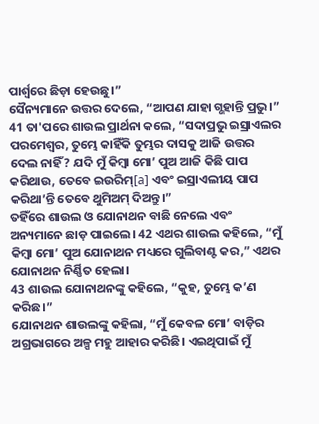ପାର୍ଶ୍ୱରେ ଛିଡ଼ା ହେଉଛୁ।”
ସୈନ୍ୟମାନେ ଉତ୍ତର ଦେଲେ, “ଆପଣ ଯାହା ଗ୍ଭହାନ୍ତି ପ୍ରଭୁ।”
41 ତା'ପରେ ଶାଉଲ ପ୍ରାର୍ଥନା କଲେ, “ସଦାପ୍ରଭୁ ଇସ୍ରାଏଲର ପରମେଶ୍ୱର, ତୁମ୍ଭେ କାହିଁକି ତୁମ୍ଭର ଦାସକୁ ଆଜି ଉତ୍ତର ଦେଲ ନାହିଁ? ଯଦି ମୁଁ କିମ୍ବା ମୋ’ ପୁଅ ଆଜି କିଛି ପାପ କରିଥାଉ, ତେବେ ଇଉରିମ୍[a] ଏବଂ ଇସ୍ରାଏଲୀୟ ପାପ କରିଥା’ନ୍ତି ତେବେ ଥୁମିଅମ୍ ଦିଅନ୍ତୁ।”
ତହିଁରେ ଶାଉଲ ଓ ଯୋନାଥନ ବାଛି ନେଲେ ଏବଂ ଅନ୍ୟମାନେ ଛାଡ଼ ପାଇଲେ। 42 ଏଥର ଶାଉଲ କହିଲେ, “ମୁଁ କିମ୍ବା ମୋ’ ପୁଅ ଯୋନାଥନ ମଧ୍ୟରେ ଗୁଲିବାଣ୍ଟ କର,” ଏଥର ଯୋନାଥନ ନିର୍ଣ୍ଣିତ ହେଲା।
43 ଶାଉଲ ଯୋନାଥନଙ୍କୁ କହିଲେ, “କୁହ, ତୁମ୍ଭେ କ’ଣ କରିଛ।”
ଯୋନାଥନ ଶାଉଲଙ୍କୁ କହିଲା, “ମୁଁ କେବଳ ମୋ’ ବାଡ଼ିର ଅଗ୍ରଭାଗରେ ଅଳ୍ପ ମହୁ ଆହାର କରିଛି। ଏଇଥିପାଇଁ ମୁଁ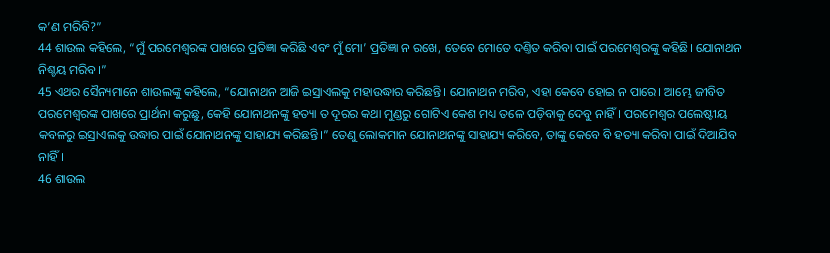କ’ଣ ମରିବି?”
44 ଶାଉଲ କହିଲେ, “ମୁଁ ପରମେଶ୍ୱରଙ୍କ ପାଖରେ ପ୍ରତିଜ୍ଞା କରିଛି ଏବଂ ମୁଁ ମୋ’ ପ୍ରତିଜ୍ଞା ନ ରଖେ, ତେବେ ମୋତେ ଦଣ୍ତିତ କରିବା ପାଇଁ ପରମେଶ୍ୱରଙ୍କୁ କହିଛି। ଯୋନାଥନ ନିଶ୍ଚୟ ମରିବ।”
45 ଏଥର ସୈନ୍ୟମାନେ ଶାଉଲଙ୍କୁ କହିଲେ, “ଯୋନାଥନ ଆଜି ଇସ୍ରାଏଲକୁ ମହାଉଦ୍ଧାର କରିଛନ୍ତି। ଯୋନାଥନ ମରିବ, ଏହା କେବେ ହୋଇ ନ ପାରେ। ଆମ୍ଭେ ଜୀବିତ ପରମେଶ୍ୱରଙ୍କ ପାଖରେ ପ୍ରାର୍ଥନା କରୁଛୁ, କେହି ଯୋନାଥନଙ୍କୁ ହତ୍ୟା ତ ଦୂରର କଥା ମୁଣ୍ଡରୁ ଗୋଟିଏ କେଶ ମଧ୍ୟ ତଳେ ପଡ଼ିବାକୁ ଦେବୁ ନାହିଁ। ପରମେଶ୍ୱର ପଲେଷ୍ଟୀୟ କବଳରୁ ଇସ୍ରାଏଲକୁ ଉଦ୍ଧାର ପାଇଁ ଯୋନାଥନଙ୍କୁ ସାହାଯ୍ୟ କରିଛନ୍ତି।” ତେଣୁ ଲୋକମାନ ଯୋନାଥନଙ୍କୁ ସାହାଯ୍ୟ କରିବେ, ତାଙ୍କୁ କେବେ ବି ହତ୍ୟା କରିବା ପାଇଁ ଦିଆଯିବ ନାହିଁ।
46 ଶାଉଲ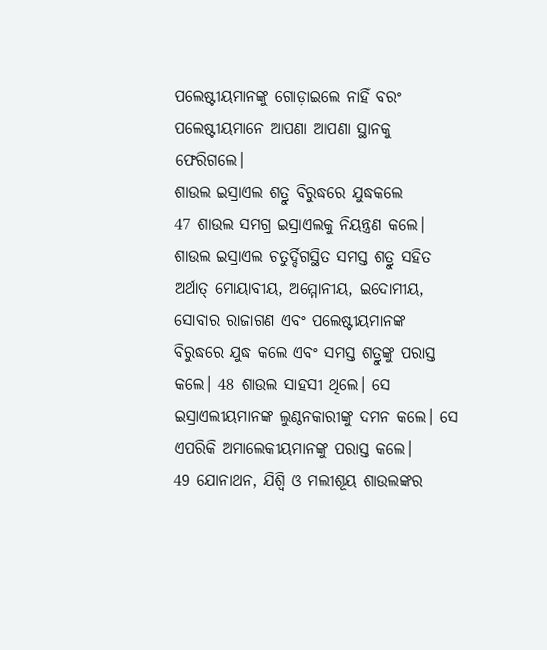ପଲେଷ୍ଟୀୟମାନଙ୍କୁ ଗୋଡ଼ାଇଲେ ନାହିଁ ବରଂ ପଲେଷ୍ଟୀୟମାନେ ଆପଣା ଆପଣା ସ୍ଥାନକୁ ଫେରିଗଲେ।
ଶାଉଲ ଇସ୍ରାଏଲ ଶତ୍ରୁ ବିରୁଦ୍ଧରେ ଯୁଦ୍ଧକଲେ
47 ଶାଉଲ ସମଗ୍ର ଇସ୍ରାଏଲକୁ ନିୟନ୍ତ୍ରଣ କଲେ। ଶାଉଲ ଇସ୍ରାଏଲ ଚତୁର୍ଦ୍ଦିଗସ୍ଥିତ ସମସ୍ତ ଶତ୍ରୁ ସହିତ ଅର୍ଥାତ୍ ମୋୟାବୀୟ, ଅମ୍ମୋନୀୟ, ଇଦୋମୀୟ, ସୋବାର ରାଜାଗଣ ଏବଂ ପଲେଷ୍ଟୀୟମାନଙ୍କ ବିରୁଦ୍ଧରେ ଯୁଦ୍ଧ କଲେ ଏବଂ ସମସ୍ତ ଶତ୍ରୁଙ୍କୁ ପରାସ୍ତ କଲେ। 48 ଶାଉଲ ସାହସୀ ଥିଲେ। ସେ ଇସ୍ରାଏଲୀୟମାନଙ୍କ ଲୁଣ୍ଠନକାରୀଙ୍କୁ ଦମନ କଲେ। ସେ ଏପରିକି ଅମାଲେକୀୟମାନଙ୍କୁ ପରାସ୍ତ କଲେ।
49 ଯୋନାଥନ, ଯିଶ୍ବି ଓ ମଲୀଶୂୟ ଶାଉଲଙ୍କର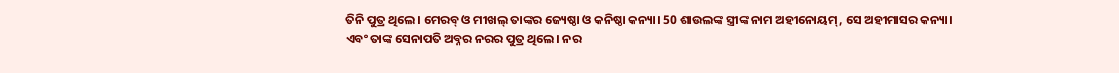ତିନି ପୁତ୍ର ଥିଲେ। ମେରବ୍ ଓ ମୀଖଲ୍ ତାଙ୍କର ଜ୍ୟେଷ୍ଠା ଓ କନିଷ୍ଠା କନ୍ୟା। 50 ଶାଉଲଙ୍କ ସ୍ତ୍ରୀଙ୍କ ନାମ ଅହୀନୋୟମ୍, ସେ ଅହୀମାସର କନ୍ୟା।
ଏବଂ ତାଙ୍କ ସେନାପତି ଅବ୍ନର ନରର ପୁତ୍ର ଥିଲେ। ନର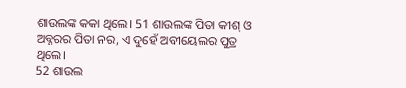ଶାଉଲଙ୍କ କକା ଥିଲେ। 51 ଶାଉଲଙ୍କ ପିତା କୀଶ୍ ଓ ଅବ୍ନରର ପିତା ନର, ଏ ଦୁହେଁ ଅବୀୟେଲର ପୁତ୍ର ଥିଲେ।
52 ଶାଉଲ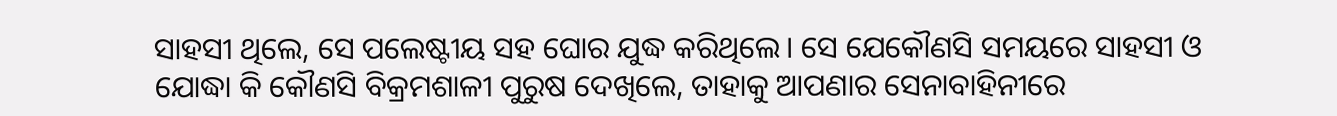ସାହସୀ ଥିଲେ, ସେ ପଲେଷ୍ଟୀୟ ସହ ଘୋର ଯୁଦ୍ଧ କରିଥିଲେ। ସେ ଯେକୌଣସି ସମୟରେ ସାହସୀ ଓ ଯୋଦ୍ଧା କି କୌଣସି ବିକ୍ରମଶାଳୀ ପୁରୁଷ ଦେଖିଲେ, ତାହାକୁ ଆପଣାର ସେନାବାହିନୀରେ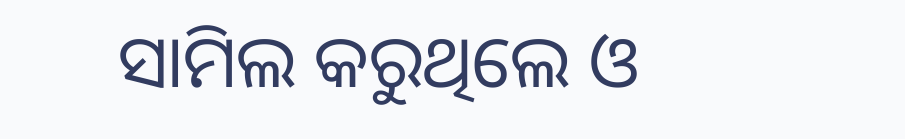ସାମିଲ କରୁଥିଲେ ଓ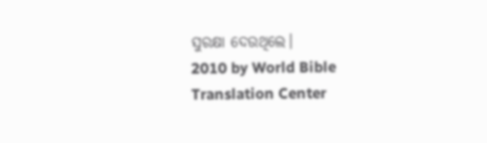ସୁରକ୍ଷା ଦେଉଥିଲେ।
2010 by World Bible Translation Center